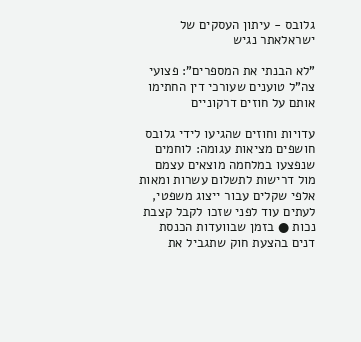גלובס - עיתון העסקים של ישראלאתר נגיש

"לא הבנתי את המספרים": פצועי צה"ל טוענים שעורכי דין החתימו אותם על חוזים דרקוניים

עדויות וחוזים שהגיעו לידי גלובס חושפים מציאות עגומה: לוחמים שנפצעו במלחמה מוצאים עצמם מול דרישות לתשלום עשרות ומאות אלפי שקלים עבור ייצוג משפטי, לעתים עוד לפני שזכו לקבל קצבת נכות ● בזמן שבוועדות הכנסת דנים בהצעת חוק שתגביל את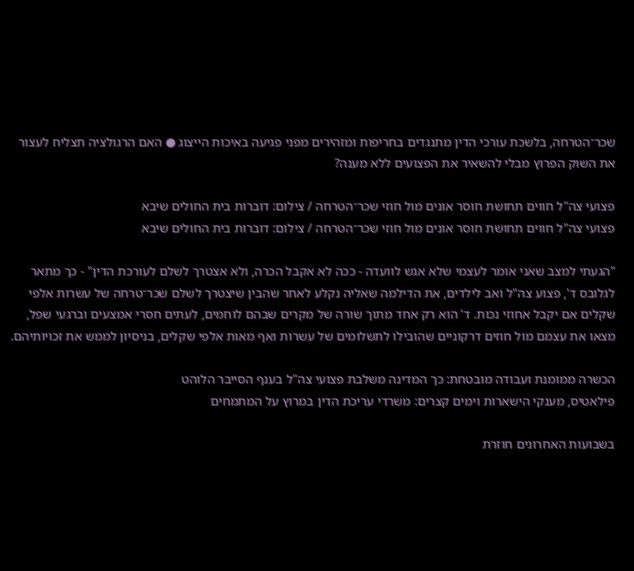שכר־הטרחה, בלשכת עורכי הדין מתנגדים בחריפות ומזהירים מפני פגיעה באיכות הייצוג ● האם הרגולציה תצליח לעצור את השוק הפרוץ מבלי להשאיר את הפצועים ללא מענה?

פצועי צה"ל חווים תחושת חוסר אונים מול חוזי שכר־הטרחה / צילום: דוברות בית החולים שיבא
פצועי צה"ל חווים תחושת חוסר אונים מול חוזי שכר־הטרחה / צילום: דוברות בית החולים שיבא

"הגעתי למצב שאני אומר לעצמי שלא אגש לוועדה - ככה לא אקבל הכרה, ולא אצטרך לשלם לעורכת הדין" - כך מתאר לגלובס ד', פצוע צה"ל ואב לילדים, את הדילמה שאליה נקלע לאחר שהבין שיצטרך לשלם שכר־טרחה של עשרות אלפי שקלים אם יקבל אחוזי נכות. ד' הוא רק אחד מתוך שורה של מקרים שבהם לוחמים, לעתים חסרי אמצעים וברגעי שפל, מצאו את עצמם מול חוזים דרקוניים שהובילו לתשלומים של עשרות ואף מאות אלפי שקלים, בניסיון לממש את זכויותיהם.

הכשרה ממומנת ועבודה מובטחת: כך המדינה משלבת פצועי צה"ל בענף הסייבר הלוהט
פילאטיס, מענקי הישארות וימים קצרים: משרדי עריכת הדין במרוץ על המתמחים

בשבועות האחרונים חוזרת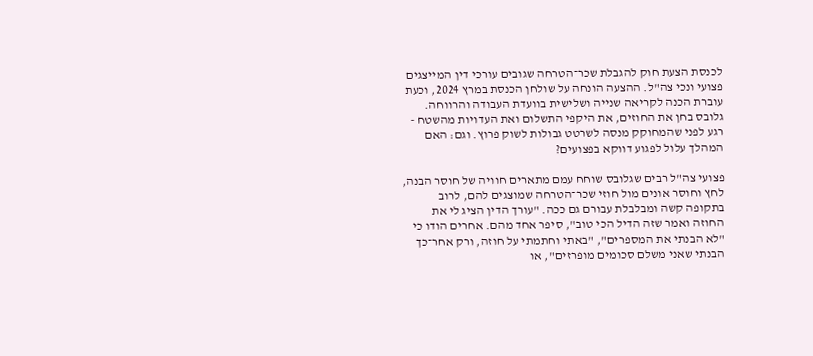לכנסת הצעת חוק להגבלת שכר־הטרחה שגובים עורכי דין המייצגים פצועי ונכי צה"ל. ההצעה הונחה על שולחן הכנסת במרץ 2024, וכעת עוברת הכנה לקריאה שנייה ושלישית בוועדת העבודה והרווחה. גלובס בחן את החוזים, את היקפי התשלום ואת העדויות מהשטח - רגע לפני שהמחוקק מנסה לשרטט גבולות לשוק פרוץ. וגם: האם המהלך עלול לפגוע דווקא בפצועים?

פצועי צה"ל רבים שגלובס שוחח עמם מתארים חוויה של חוסר הבנה, לחץ וחוסר אונים מול חוזי שכר־הטרחה שמוצגים להם, לרוב בתקופה קשה ומבלבלת עבורם גם ככה. "עורך הדין הציג לי את החוזה ואמר שזה הדיל הכי טוב", סיפר אחד מהם. אחרים הודו כי "לא הבנתי את המספרים", "באתי וחתמתי על חוזה, ורק אחר־כך הבנתי שאני משלם סכומים מופרזים", או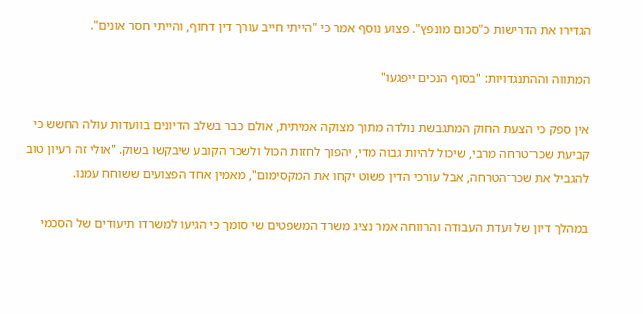הגדירו את הדרישות כ"סכום מונפץ". פצוע נוסף אמר כי "הייתי חייב עורך דין דחוף, והייתי חסר אונים".

המתווה וההתנגדויות: "בסוף הנכים ייפגעו"

אין ספק כי הצעת החוק המתגבשת נולדה מתוך מצוקה אמיתית, אולם כבר בשלב הדיונים בוועדות עולה החשש כי קביעת שכר־טרחה מרבי, שיכול להיות גבוה מדי, יהפוך לחזות הכול ולשכר הקובע שיבקשו בשוק. "אולי זה רעיון טוב להגביל את שכר־הטרחה, אבל עורכי הדין פשוט יקחו את המקסימום", מאמין אחד הפצועים ששוחח עמנו.

במהלך דיון של ועדת העבודה והרווחה אמר נציג משרד המשפטים שי סומך כי הגיעו למשרדו תיעודים של הסכמי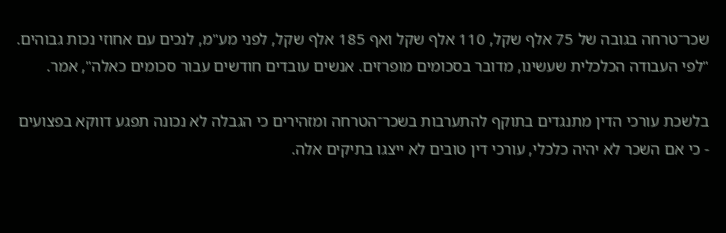שכר־טרחה בגובה של 75 אלף שקל, 110 אלף שקל ואף 185 אלף שקל, לפני מע"מ, לנכים עם אחוזי נכות גבוהים. "לפי העבודה הכלכלית שעשינו, מדובר בסכומים מופרזים. אנשים עובדים חודשים עבור סכומים כאלה", אמר.

בלשכת עורכי הדין מתנגדים בתוקף להתערבות בשכר־הטרחה ומזהירים כי הגבלה לא נכונה תפגע דווקא בפצועים - כי אם השכר לא יהיה כלכלי, עורכי דין טובים לא ייצגו בתיקים אלה.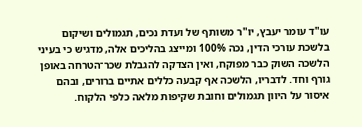עו"ד עומר יעבץ, יו"ר משותף של ועדת נכים, תגמולים ושיקום בלשכת עורכי הדין, נכה 100% ומייצג בהליכים אלה, מדגיש כי בעיני הלשכה השוק כבר מפוקח, ואין הצדקה להגבלת שכר־הטרחה באופן גורף וחד. לדבריו, הלשכה אף קבעה כללים אתיים ברורים, ובהם איסור על היוון תגמולים וחובת שקיפות מלאה כלפי הלקוח.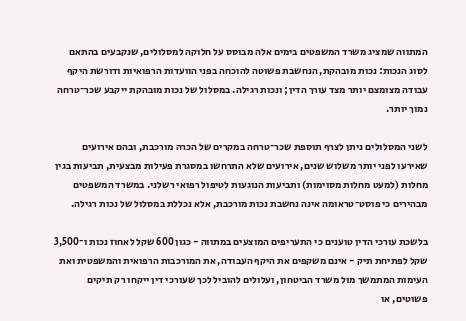המתווה שמציג משרד המשפטים בימים אלה מבוסס על חלוקה למסלולים, שנקבעים בהתאם לסוג הנכות: נכות מובהקת, הנחשבת פשוטה להוכחה בפני הוועדות הרפואיות ודורשת היקף עבודה מצומצם יותר מצד עורך הדין; ונכות רגילה. במסלול של נכות מובהקת ייקבע שכר־טרחה נמוך יותר.

לשני המסלולים ניתן לצרף תוספת שכר־טרחה במקרים של הכרה מורכבת, ובהם אירועים שאירעו לפני יותר משלוש שנים, אירועים שלא התרחשו במסגרת פעילות מבצעית, תביעות בגין מחלות (למעט מחלות מסוימות) ותביעות הנוגעות לטיפול רפואי רשלני. במשרד המשפטים מבהירים כי פוסט־טראומה אינה נחשבת נכות מורכבת, אלא נכללת במסלול של נכות רגילה.

בלשכת עורכי הדין טוענים כי התעריפים המוצעים במתווה - כגון 600 שקל לאחוז נכות ו־3,500 שקל לפתיחת תיק - אינם משקפים את היקף העבודה, את המורכבות הרפואית והמשפטית ואת העימות המתמשך מול משרד הביטחון, ועלולים להוביל לכך שעורכי דין ייקחו רק תיקים פשוטים, או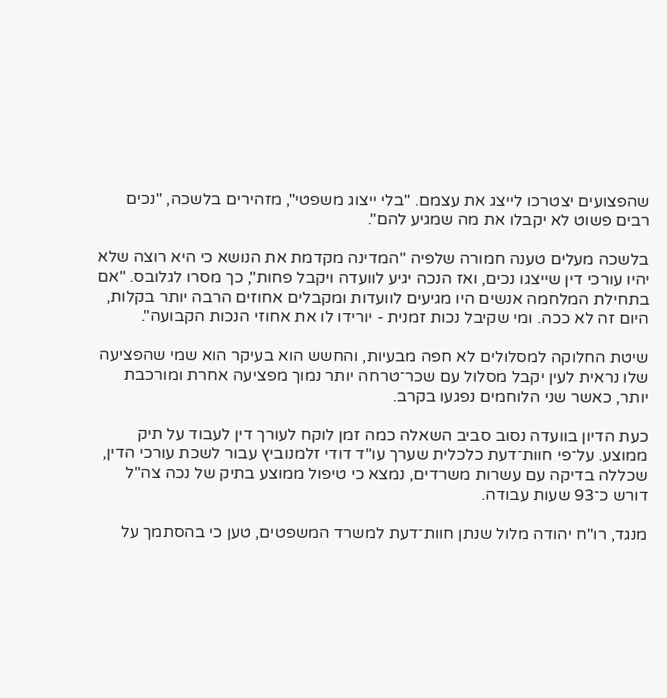שהפצועים יצטרכו לייצג את עצמם. "בלי ייצוג משפטי", מזהירים בלשכה, "נכים רבים פשוט לא יקבלו את מה שמגיע להם".

בלשכה מעלים טענה חמורה שלפיה "המדינה מקדמת את הנושא כי היא רוצה שלא יהיו עורכי דין שייצגו נכים, ואז הנכה יגיע לוועדה ויקבל פחות", כך מסרו לגלובס. "אם בתחילת המלחמה אנשים היו מגיעים לוועדות ומקבלים אחוזים הרבה יותר בקלות, היום זה לא ככה. ומי שקיבל נכות זמנית - יורידו לו את אחוזי הנכות הקבועה".

שיטת החלוקה למסלולים לא חפה מבעיות, והחשש הוא בעיקר הוא שמי שהפציעה שלו נראית לעין יקבל מסלול עם שכר־טרחה יותר נמוך מפציעה אחרת ומורכבת יותר, כאשר שני הלוחמים נפגעו בקרב.

כעת הדיון בוועדה נסוב סביב השאלה כמה זמן לוקח לעורך דין לעבוד על תיק ממוצע. על־פי חוות־דעת כלכלית שערך עו"ד דודי זלמנוביץ עבור לשכת עורכי הדין, שכללה בדיקה עם עשרות משרדים, נמצא כי טיפול ממוצע בתיק של נכה צה"ל דורש כ־93 שעות עבודה.

מנגד, רו"ח יהודה מלול שנתן חוות־דעת למשרד המשפטים, טען כי בהסתמך על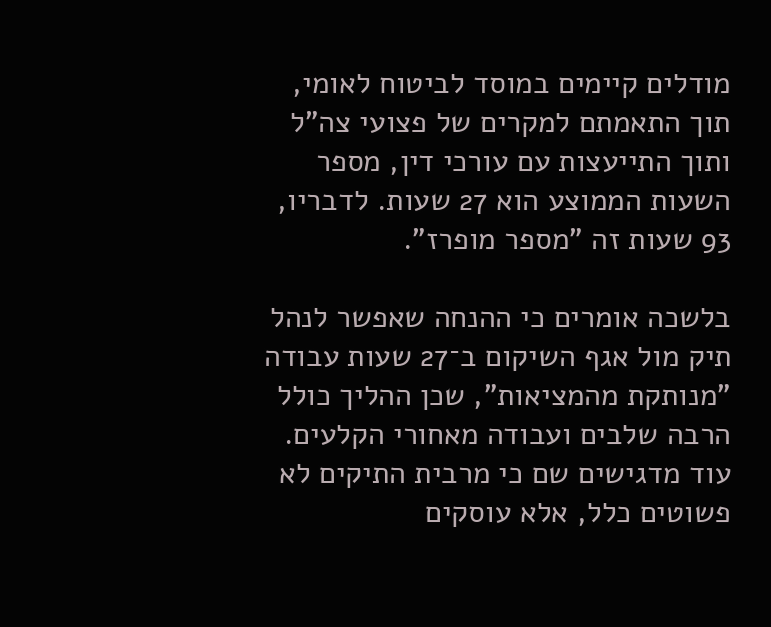מודלים קיימים במוסד לביטוח לאומי, תוך התאמתם למקרים של פצועי צה"ל ותוך התייעצות עם עורכי דין, מספר השעות הממוצע הוא 27 שעות. לדבריו, 93 שעות זה "מספר מופרז".

בלשכה אומרים כי ההנחה שאפשר לנהל תיק מול אגף השיקום ב־27 שעות עבודה "מנותקת מהמציאות", שכן ההליך כולל הרבה שלבים ועבודה מאחורי הקלעים. עוד מדגישים שם כי מרבית התיקים לא פשוטים כלל, אלא עוסקים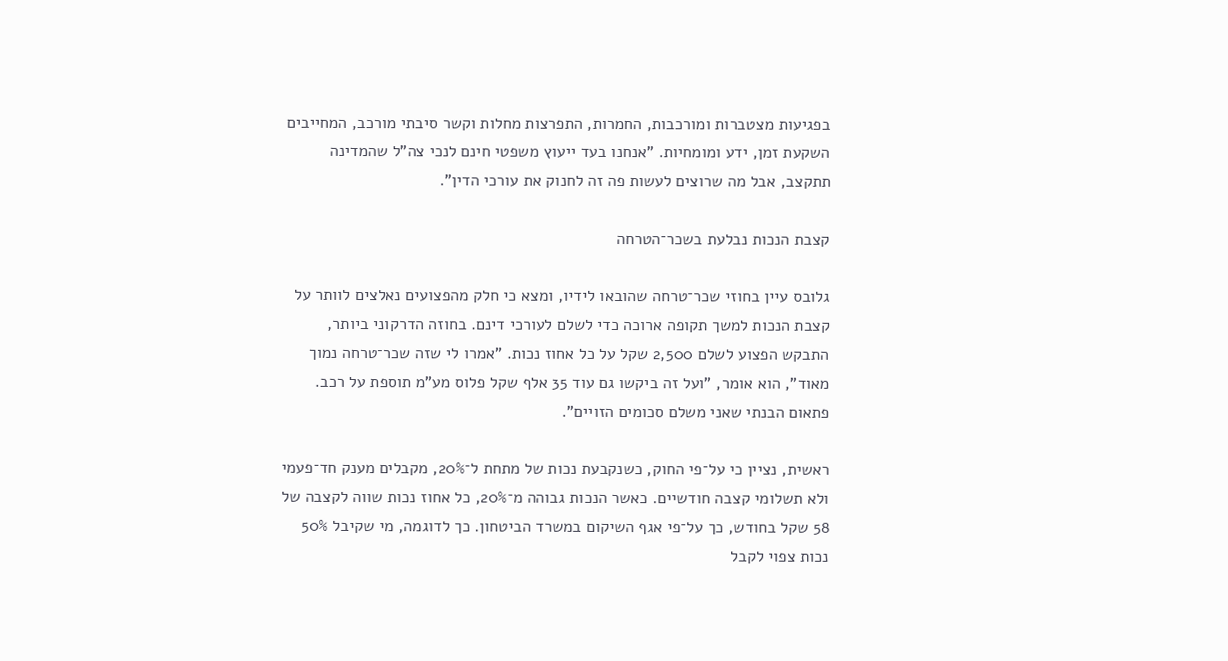בפגיעות מצטברות ומורכבות, החמרות, התפרצות מחלות וקשר סיבתי מורכב, המחייבים השקעת זמן, ידע ומומחיות. "אנחנו בעד ייעוץ משפטי חינם לנכי צה"ל שהמדינה תתקצב, אבל מה שרוצים לעשות פה זה לחנוק את עורכי הדין".

קצבת הנכות נבלעת בשכר־הטרחה

גלובס עיין בחוזי שכר־טרחה שהובאו לידיו, ומצא כי חלק מהפצועים נאלצים לוותר על קצבת הנכות למשך תקופה ארוכה כדי לשלם לעורכי דינם. בחוזה הדרקוני ביותר, התבקש הפצוע לשלם 2,500 שקל על כל אחוז נכות. "אמרו לי שזה שכר־טרחה נמוך מאוד", הוא אומר, "ועל זה ביקשו גם עוד 35 אלף שקל פלוס מע"מ תוספת על רכב. פתאום הבנתי שאני משלם סכומים הזויים".

ראשית, נציין כי על־פי החוק, כשנקבעת נכות של מתחת ל־20%, מקבלים מענק חד־פעמי ולא תשלומי קצבה חודשיים. כאשר הנכות גבוהה מ־20%, כל אחוז נכות שווה לקצבה של 58 שקל בחודש, כך על־פי אגף השיקום במשרד הביטחון. כך לדוגמה, מי שקיבל 50% נכות צפוי לקבל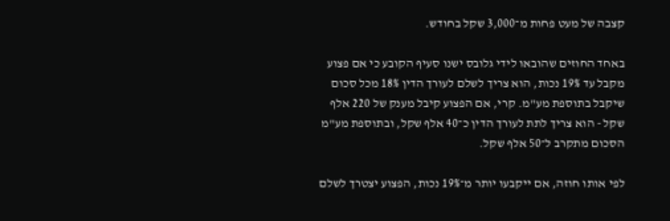קצבה של מעט פחות מ־3,000 שקל בחודש.

באחד החוזים שהובאו לידי גלובס ישנו סעיף הקובע כי אם פצוע מקבל עד 19% נכות, הוא צריך לשלם לעורך הדין 18% מכל סכום שיקבל בתוספת מע"מ. קרי, אם הפצוע קיבל מענק של 220 אלף שקל - הוא צריך לתת לעורך הדין כ־40 אלף שקל, ובתוספת מע"מ הסכום מתקרב ל־50 אלף שקל.

לפי אותו חוזה, אם ייקבעו יותר מ־19% נכות, הפצוע יצטרך לשלם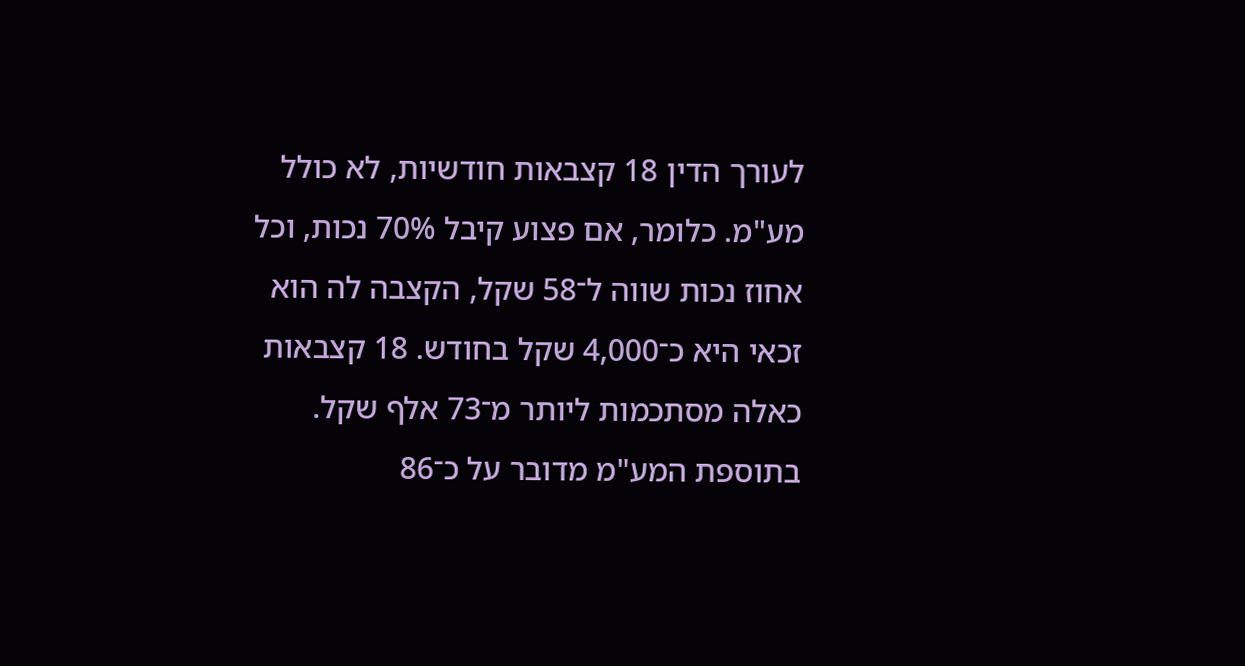לעורך הדין 18 קצבאות חודשיות, לא כולל מע"מ. כלומר, אם פצוע קיבל 70% נכות, וכל אחוז נכות שווה ל־58 שקל, הקצבה לה הוא זכאי היא כ־4,000 שקל בחודש. 18 קצבאות כאלה מסתכמות ליותר מ־73 אלף שקל. בתוספת המע"מ מדובר על כ־86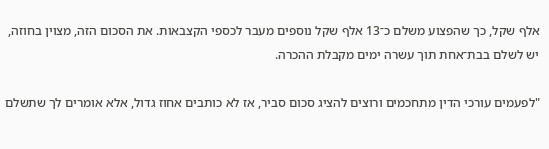אלף שקל, כך שהפצוע משלם כ־13 אלף שקל נוספים מעבר לכספי הקצבאות. את הסכום הזה, מצוין בחוזה, יש לשלם בבת־אחת תוך עשרה ימים מקבלת ההכרה.

"לפעמים עורכי הדין מתחכמים ורוצים להציג סכום סביר, אז לא כותבים אחוז גדול, אלא אומרים לך שתשלם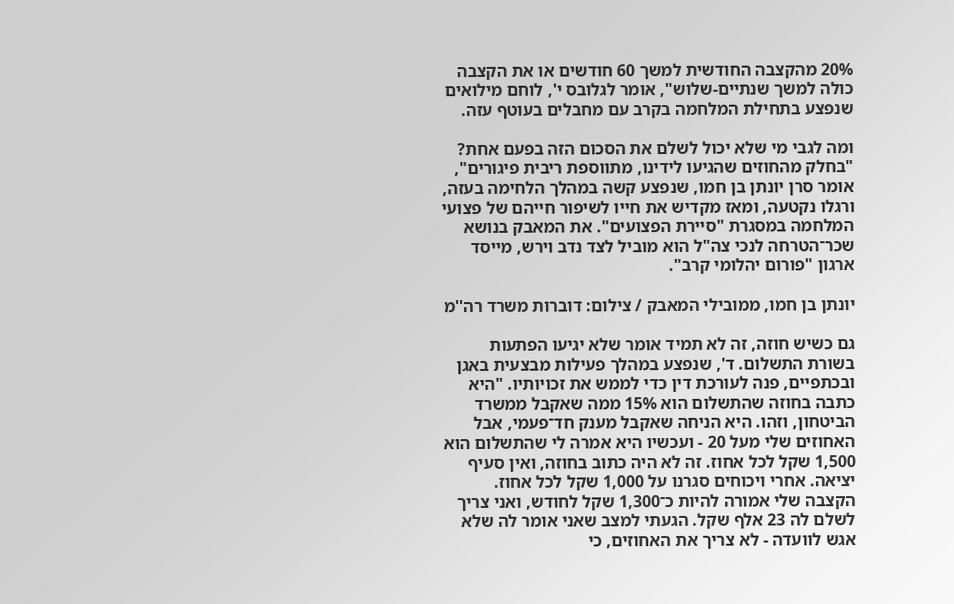20% מהקצבה החודשית למשך 60 חודשים או את הקצבה כולה למשך שנתיים-שלוש", אומר לגלובס י', לוחם מילואים שנפצע בתחילת המלחמה בקרב עם מחבלים בעוטף עזה.

ומה לגבי מי שלא יכול לשלם את הסכום הזה בפעם אחת? "בחלק מהחוזים שהגיעו לידינו, מתווספת ריבית פיגורים", אומר סרן יונתן בן חמו, שנפצע קשה במהלך הלחימה בעזה, ורגלו נקטעה, ומאז מקדיש את חייו לשיפור חייהם של פצועי המלחמה במסגרת "סיירת הפצועים". את המאבק בנושא שכר־הטרחה לנכי צה"ל הוא מוביל לצד נדב וירש, מייסד ארגון "פורום יהלומי קרב".

יונתן בן חמו, ממובילי המאבק / צילום: דוברות משרד רה''מ

גם כשיש חוזה, זה לא תמיד אומר שלא יגיעו הפתעות בשורת התשלום. ד', שנפצע במהלך פעילות מבצעית באגן ובכתפיים, פנה לעורכת דין כדי לממש את זכויותיו. "היא כתבה בחוזה שהתשלום הוא 15% ממה שאקבל ממשרד הביטחון, וזהו. היא הניחה שאקבל מענק חד־פעמי, אבל האחוזים שלי מעל 20 - ועכשיו היא אמרה לי שהתשלום הוא 1,500 שקל לכל אחוז. זה לא היה כתוב בחוזה, ואין סעיף יציאה. אחרי ויכוחים סגרנו על 1,000 שקל לכל אחוז. הקצבה שלי אמורה להיות כ־1,300 שקל לחודש, ואני צריך לשלם לה 23 אלף שקל. הגעתי למצב שאני אומר לה שלא אגש לוועדה - לא צריך את האחוזים, כי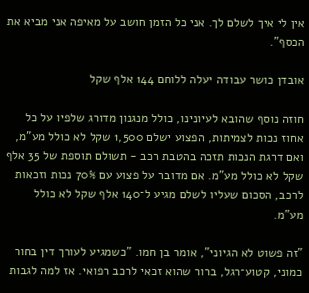אין לי איך לשלם לך. אני כל הזמן חושב על מאיפה אני מביא את הכסף".

אובדן כושר עבודה יעלה ללוחם 144 אלף שקל

חוזה נוסף שהובא לעיונינו, כולל מנגנון מדורג שלפיו על כל אחוז נכות לצמיתות, הפצוע ישלם 1,500 שקל לא כולל מע"מ, ואם דרגת הנכות תזכה בהטבת רכב - תשולם תוספת של 35 אלף שקל לא כולל מע"מ. אם מדובר על פצוע עם 70% נכות וזכאות לרכב, הסכום שעליו לשלם מגיע ל־140 אלף שקל לא כולל מע"מ.

"זה פשוט לא הגיוני", אומר בן חמו. "כשמגיע לעורך דין בחור כמוני, קטוע־רגל, ברור שהוא זכאי לרכב רפואי. אז למה לגבות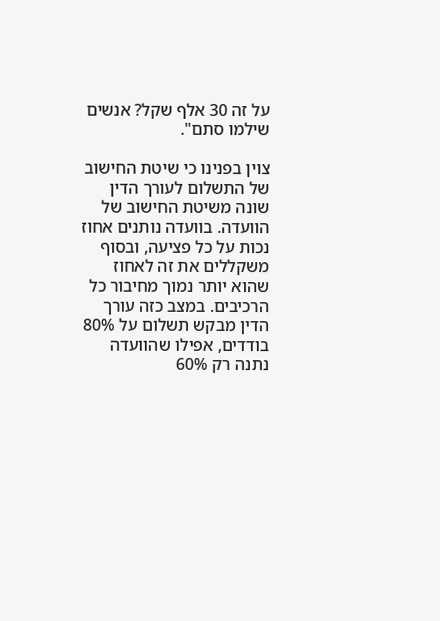על זה 30 אלף שקל? אנשים שילמו סתם".

צוין בפנינו כי שיטת החישוב של התשלום לעורך הדין שונה משיטת החישוב של הוועדה. בוועדה נותנים אחוז נכות על כל פציעה, ובסוף משקללים את זה לאחוז שהוא יותר נמוך מחיבור כל הרכיבים. במצב כזה עורך הדין מבקש תשלום על 80% בודדים, אפילו שהוועדה נתנה רק 60%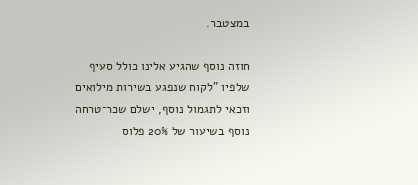במצטבר.

חוזה נוסף שהגיע אלינו כולל סעיף שלפיו "לקוח שנפגע בשירות מילואים וזכאי לתגמול נוסף, ישלם שכר־טרחה נוסף בשיעור של 20% פלוס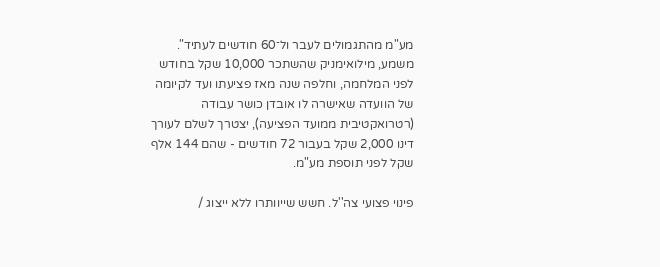מע"מ מהתגמולים לעבר ול־60 חודשים לעתיד". משמע, מילואימניק שהשתכר 10,000 שקל בחודש לפני המלחמה, וחלפה שנה מאז פציעתו ועד לקיומה של הוועדה שאישרה לו אובדן כושר עבודה (רטרואקטיבית ממועד הפציעה), יצטרך לשלם לעורך דינו 2,000 שקל בעבור 72 חודשים - שהם 144 אלף שקל לפני תוספת מע"מ.

פינוי פצועי צה''ל. חשש שייוותרו ללא ייצוג /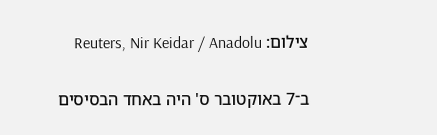צילום: Reuters, Nir Keidar / Anadolu

ב־7 באוקטובר ס' היה באחד הבסיסים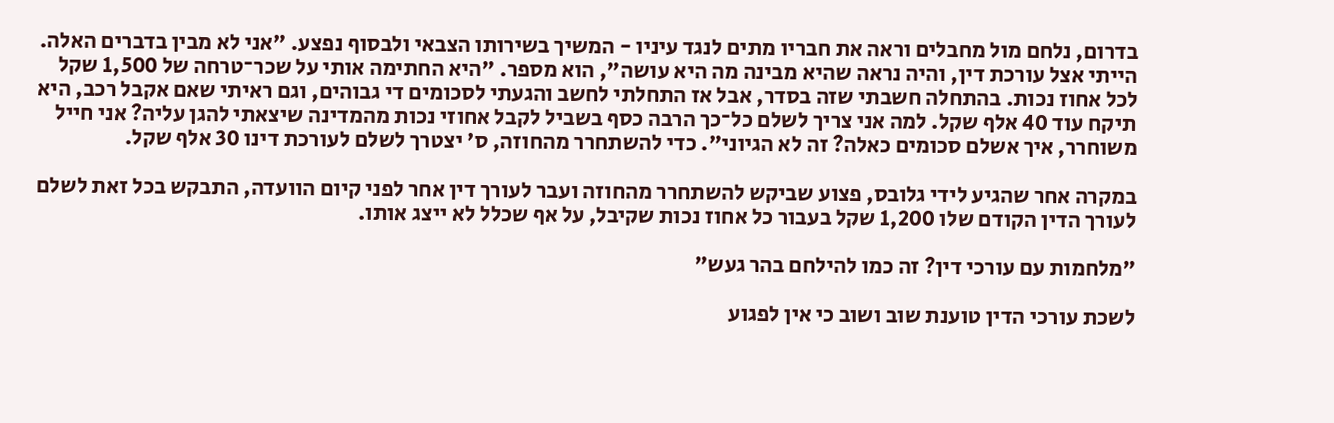בדרום, נלחם מול מחבלים וראה את חבריו מתים לנגד עיניו - המשיך בשירותו הצבאי ולבסוף נפצע. "אני לא מבין בדברים האלה. הייתי אצל עורכת דין, והיה נראה שהיא מבינה מה היא עושה", הוא מספר. "היא החתימה אותי על שכר־טרחה של 1,500 שקל לכל אחוז נכות. בהתחלה חשבתי שזה בסדר, אבל אז התחלתי לחשב והגעתי לסכומים די גבוהים, וגם ראיתי שאם אקבל רכב, היא תיקח עוד 40 אלף שקל. למה אני צריך לשלם כל־כך הרבה כסף בשביל לקבל אחוזי נכות מהמדינה שיצאתי להגן עליה? אני חייל משוחרר, איך אשלם סכומים כאלה? זה לא הגיוני". כדי להשתחרר מהחוזה, ס' יצטרך לשלם לעורכת דינו 30 אלף שקל.

במקרה אחר שהגיע לידי גלובס, פצוע שביקש להשתחרר מהחוזה ועבר לעורך דין אחר לפני קיום הוועדה, התבקש בכל זאת לשלם לעורך הדין הקודם שלו 1,200 שקל בעבור כל אחוז נכות שקיבל, על אף שכלל לא ייצג אותו.

"מלחמות עם עורכי דין? זה כמו להילחם בהר געש"

לשכת עורכי הדין טוענת שוב ושוב כי אין לפגוע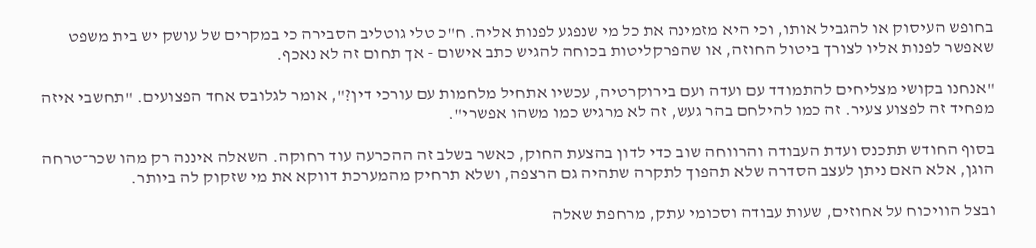בחופש העיסוק או להגביל אותו, וכי היא מזמינה את כל מי שנפגע לפנות אליה. ח"כ טלי גוטליב הסבירה כי במקרים של עושק יש בית משפט שאפשר לפנות אליו לצורך ביטול החוזה, או שהפרקליטות בכוחה להגיש כתב אישום - אך תחום זה לא נאכף.

"אנחנו בקושי מצליחים להתמודד עם ועדה ועם בירוקרטיה, עכשיו אתחיל מלחמות עם עורכי דין?", אומר לגלובס אחד הפצועים. "תחשבי איזה מפחיד זה לפצוע צעיר. זה כמו להילחם בהר געש, זה לא מרגיש כמו משהו אפשרי".

בסוף החודש תתכנס ועדת העבודה והרווחה שוב כדי לדון בהצעת החוק, כאשר בשלב זה ההכרעה עוד רחוקה. השאלה איננה רק מהו שכר־טרחה הוגן, אלא האם ניתן לעצב הסדרה שלא תהפוך לתקרה שתהיה גם הרצפה, ושלא תרחיק מהמערכת דווקא את מי שזקוק לה ביותר.

ובצל הוויכוח על אחוזים, שעות עבודה וסכומי עתק, מרחפת שאלה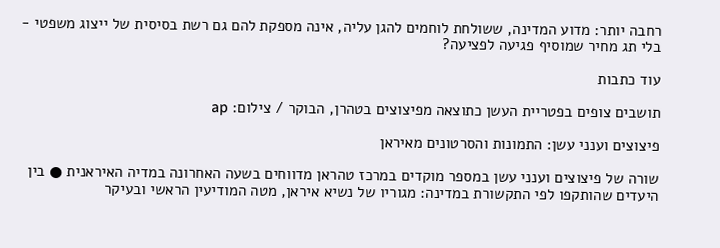רחבה יותר: מדוע המדינה, ששולחת לוחמים להגן עליה, אינה מספקת להם גם רשת בסיסית של ייצוג משפטי - בלי תג מחיר שמוסיף פגיעה לפציעה?

עוד כתבות

תושבים צופים בפטריית העשן כתוצאה מפיצוצים בטהרן, הבוקר / צילום: ap

פיצוצים וענני עשן: התמונות והסרטונים מאיראן

שורה של פיצוצים וענני עשן במספר מוקדים במרכז טהראן מדווחים בשעה האחרונה במדיה האיראנית ● בין היעדים שהותקפו לפי התקשורת במדינה: מגוריו של נשיא איראן, מטה המודיעין הראשי ובעיקר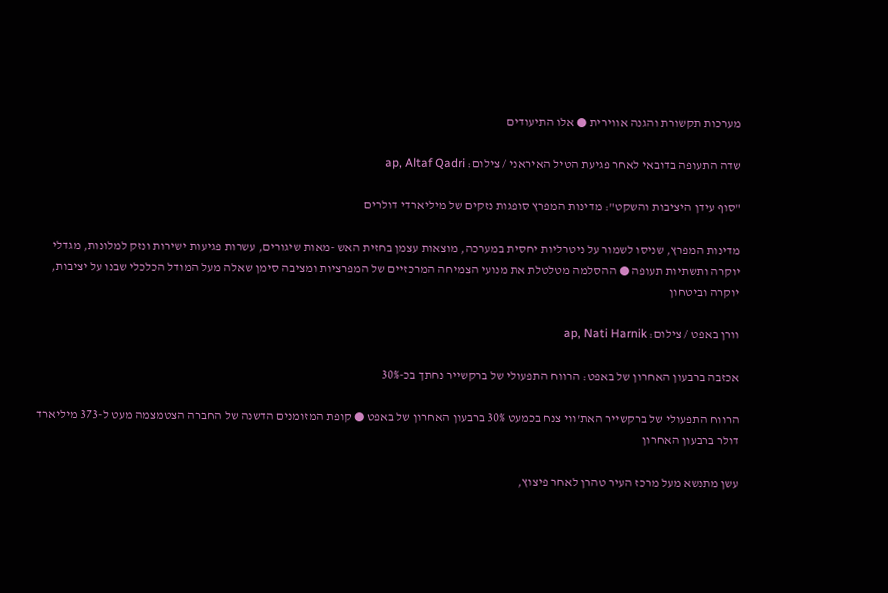מערכות תקשורת והגנה אווירית ● אלו התיעודים

שדה התעופה בדובאי לאחר פגיעת הטיל האיראני / צילום: ap, Altaf Qadri

"סוף עידן היציבות והשקט": מדינות המפרץ סופגות נזקים של מיליארדי דולרים

מדינות המפרץ, שניסו לשמור על ניטרליות יחסית במערכה, מוצאות עצמן בחזית האש -מאות שיגורים, עשרות פגיעות ישירות ונזק למלונות, מגדלי יוקרה ותשתיות תעופה ● ההסלמה מטלטלת את מנועי הצמיחה המרכזיים של המפרציות ומציבה סימן שאלה מעל המודל הכלכלי שבנו על יציבות, יוקרה וביטחון

וורן באפט / צילום: ap, Nati Harnik

אכזבה ברבעון האחרון של באפט: הרווח התפעולי של ברקשייר נחתך בכ-30%

הרווח התפעולי של ברקשייר האת'ווי צנח בכמעט 30% ברבעון האחרון של באפט ● קופת המזומנים הדשנה של החברה הצטמצמה מעט ל-373 מיליארד דולר ברבעון האחרון

עשן מתנשא מעל מרכז העיר טהרן לאחר פיצוץ,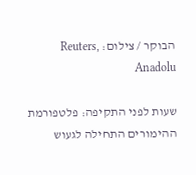הבוקר / צילום: Reuters, Anadolu

שעות לפני התקיפה: פלטפורמת ההימורים התחילה לגעוש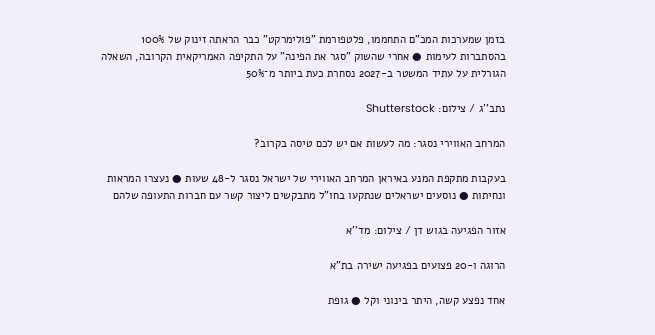בזמן שמערכות המכ"ם התחממו, פלטפורמת "פולימרקט" כבר הראתה זינוק של 100% בהסתברות לעימות ● אחרי שהשוק "סגר את הפינה" על התקיפה האמריקאית הקרובה, השאלה הגורלית על עתיד המשטר ב-2027 נסחרת כעת ביותר מ־50%

נתב''ג / צילום: Shutterstock

המרחב האווירי נסגר: מה לעשות אם יש לכם טיסה בקרוב?

בעקבות מתקפת המנע באיראן המרחב האווירי של ישראל נסגר ל-48 שעות ● נעצרו המראות ונחיתות ● נוסעים ישראלים שנתקעו בחו"ל מתבקשים ליצור קשר עם חברות התעופה שלהם

אזור הפגיעה בגוש דן / צילום: מד''א

הרוגה ו-20 פצועים בפגיעה ישירה בת"א

אחד נפצע קשה, היתר בינוני וקל ● גופת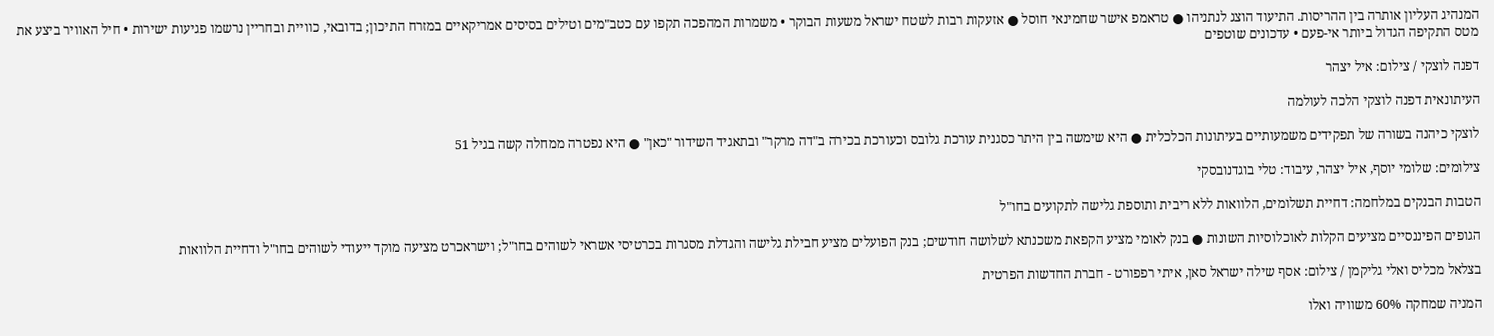המנהיג העליון אותרה בין ההריסות. התיעוד הוצג לנתניהו ● טראמפ אישר שחמינאי חוסל ● אזעקות רבות לשטח ישראל משעות הבוקר • משמרות המהפכה תקפו עם כטב"מים וטילים בסיסים אמריקאיים במזרח התיכון; בדובאי, כוויית ובחריין נרשמו פגיעות ישירות • חיל האוויר ביצע את מטס התקיפה הגדול ביותר אי-פעם • עדכונים שוטפים

דפנה לוצקי / צילום: איל יצהר

העיתונאית דפנה לוצקי הלכה לעולמה

לוצקי כיהנה בשורה של תפקידים משמעותיים בעיתונות הכלכלית ● היא שימשה בין היתר כסגנית עורכת גלובס וכעורכת בכירה ב"דה מרקר" ובתאגיד השידור "כאן" ● היא נפטרה ממחלה קשה בגיל 51

צילומים: שלומי יוסף, איל יצהר, עיבוד: טלי בוגדנובסקי

הטבות הבנקים במלחמה: דחיית תשלומים, הלוואות ללא ריבית ותוספת גלישה לתקועים בחו"ל

הגופים הפיננסיים מציעים הקלות לאוכלוסיות השונות ● בנק לאומי מציע הקפאת משכנתא לשלושה חודשים; בנק הפועלים מציע חבילת גלישה והגדלת מסגרות בכרטיסי אשראי לשוהים בחו"ל; וישראכרט מציעה מוקד ייעודי לשוהים בחו"ל ודחיית הלוואות

בצלאל מכליס ואלי גליקמן / צילום: אסף שילה ישראל סאן, איתי רפפורט - חברת החדשות הפרטית

המניה שמחקה 60% משוויה ואלו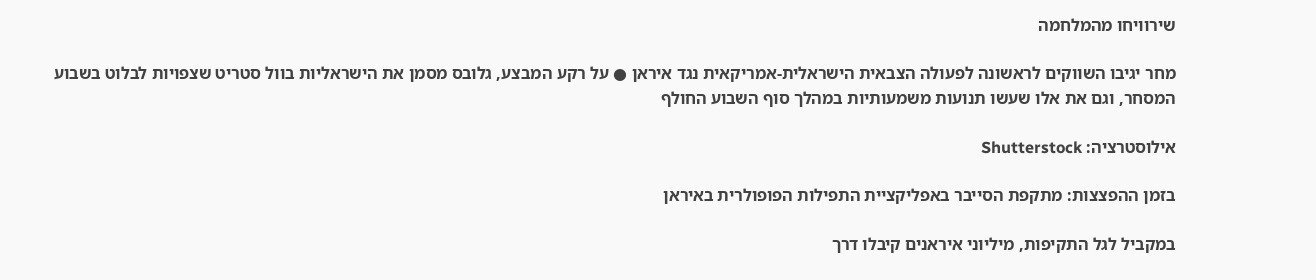שירוויחו מהמלחמה

מחר יגיבו השווקים לראשונה לפעולה הצבאית הישראלית-אמריקאית נגד איראן ● על רקע המבצע, גלובס מסמן את הישראליות בוול סטריט שצפויות לבלוט בשבוע המסחר, וגם את אלו שעשו תנועות משמעותיות במהלך סוף השבוע החולף

אילוסטרציה: Shutterstock

בזמן ההפצצות: מתקפת הסייבר באפליקציית התפילות הפופולרית באיראן

במקביל לגל התקיפות, מיליוני איראנים קיבלו דרך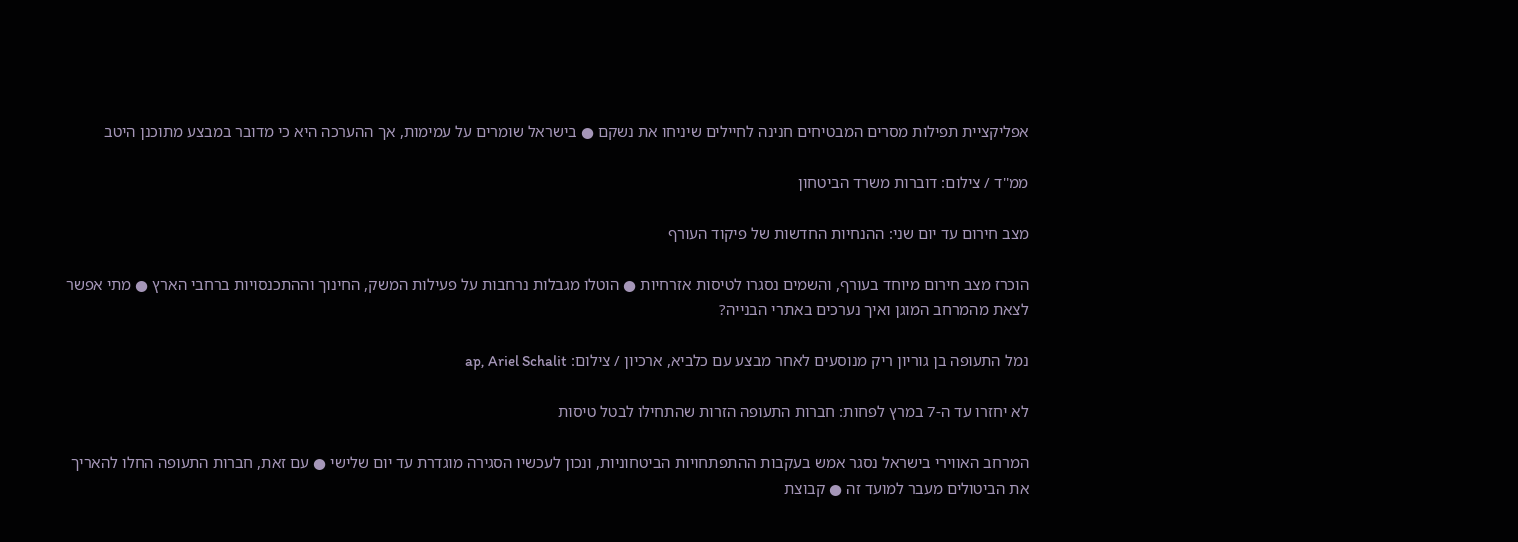אפליקציית תפילות מסרים המבטיחים חנינה לחיילים שיניחו את נשקם ● בישראל שומרים על עמימות, אך ההערכה היא כי מדובר במבצע מתוכנן היטב

ממ''ד / צילום: דוברות משרד הביטחון

מצב חירום עד יום שני: ההנחיות החדשות של פיקוד העורף

הוכרז מצב חירום מיוחד בעורף, והשמים נסגרו לטיסות אזרחיות ● הוטלו מגבלות נרחבות על פעילות המשק, החינוך וההתכנסויות ברחבי הארץ ● מתי אפשר לצאת מהמרחב המוגן ואיך נערכים באתרי הבנייה?

נמל התעופה בן גוריון ריק מנוסעים לאחר מבצע עם כלביא, ארכיון / צילום: ap, Ariel Schalit

לא יחזרו עד ה-7 במרץ לפחות: חברות התעופה הזרות שהתחילו לבטל טיסות

המרחב האווירי בישראל נסגר אמש בעקבות ההתפתחויות הביטחוניות, ונכון לעכשיו הסגירה מוגדרת עד יום שלישי ● עם זאת, חברות התעופה החלו להאריך את הביטולים מעבר למועד זה ● קבוצת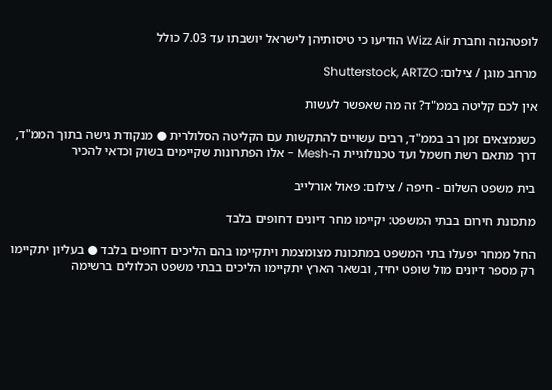לופטהנזה וחברת Wizz Air הודיעו כי טיסותיהן לישראל יושבתו עד 7.03 כולל

מרחב מוגן / צילום: Shutterstock, ARTZO

אין לכם קליטה בממ"ד? זה מה שאפשר לעשות

כשנמצאים זמן רב בממ"ד, רבים עשויים להתקשות עם הקליטה הסלולרית ● מנקודת גישה בתוך הממ"ד, דרך מתאם רשת חשמל ועד טכנולוגיית ה-Mesh - אלו הפתרונות שקיימים בשוק וכדאי להכיר

בית משפט השלום - חיפה / צילום: פאול אורלייב

מתכונת חירום בבתי המשפט: יקיימו מחר דיונים דחופים בלבד

החל ממחר יפעלו בתי המשפט במתכונת מצומצמת ויתקיימו בהם הליכים דחופים בלבד ● בעליון יתקיימו רק מספר דיונים מול שופט יחיד, ובשאר הארץ יתקיימו הליכים בבתי משפט הכלולים ברשימה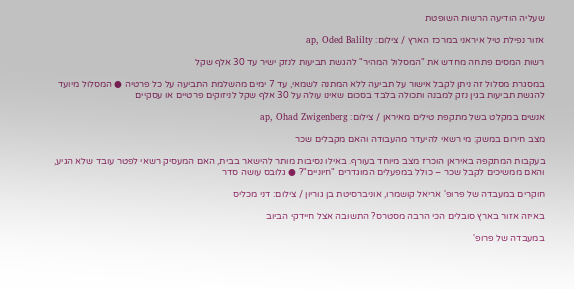שעליה הודיעה הרשות השופטת

אזור נפילת טיל איראני במרכז הארץ / צילום: ap, Oded Balilty

רשות המסים פתחה מחדש את "המסלול המהיר" להגשת תביעות לנזק ישיר עד 30 אלף שקל

במסגרת מסלול זה ניתן לקבל אישור על תביעה ללא המתנה לשמאי, עד 7 ימים מהשלמת התביעה על כל פרטיה ● המסלול מיועד להגשת תביעות בגין נזק למבנה ותכולה בלבד בסכום שאינו עולה על 30 אלף שקל לניזוקים פרטיים או עסקיים

אנשים במקלט בשל מתקפת טילים מאיראן / צילום: ap, Ohad Zwigenberg

מצב חירום במשק: מי רשאי להיעדר מהעבודה והאם מקבלים שכר

בעקבות המתקפה באיראן הוכרז מצב מיוחד בעורף. באילו נסיבות מותר להישאר בבית, האם המעסיק רשאי לפטר עובד שלא הגיע, והאם ממשיכים לקבל שכר – כולל במפעלים המוגדרים "חיוניים"? ● גלובס עושה סדר

חוקרים במעבדה של פרופ' אריאל קושמרו, אוניברסיטת בן גוריון / צילום: דני מכליס

באיזה אזור בארץ סובלים הכי הרבה מסטרס? התשובה אצל חיידקי הביוב

במעבדה של פרופ'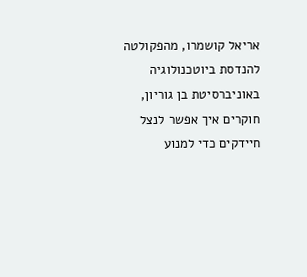אריאל קושמרו, מהפקולטה להנדסת ביוטכנולוגיה באוניברסיטת בן גוריון, חוקרים איך אפשר לנצל חיידקים כדי למנוע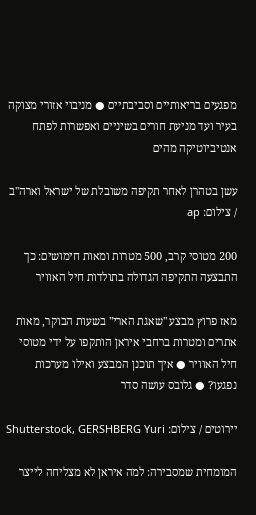מפגעים בריאותיים וסביבתיים ● מניבוי אזורי מצוקה בעיר ועד מניעת חורים בשיניים ואפשרות לפתח אנטיביוטיקה מהים

עשן בטהרן לאחר תקיפה משובלת של ישראל וארה''ב / צילום: ap

200 מטוסי קרב, 500 מטרות ומאות חימושים: כך התבצעה התקיפה הגדולה בתולדות חיל האוויר

מאז פרוץ מבצע "שאגת הארי" בשעות הבוקר, מאות אתרים ומטרות ברחבי איראן הותקפו על ידי מטוסי חיל האוויר ● איך תוכנן המבצע ואילו מערכות נפגעו? ● גלובס עושה סדר

יירוטים / צילום: Shutterstock, GERSHBERG Yuri

המומחית שמסבירה: למה איראן לא מצליחה לייצר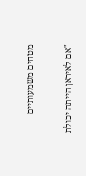מטחים משמעותיים

"אם לאיראן הייתה יכולת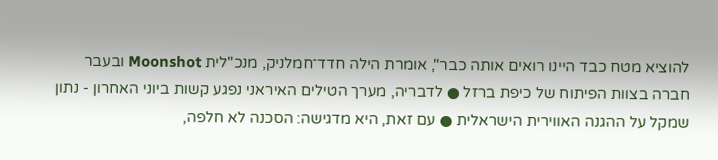להוציא מטח כבד היינו רואים אותה כבר", אומרת הילה חדד־חמלניק, מנכ"לית Moonshot ובעבר חברה בצוות הפיתוח של כיפת ברזל ● לדבריה, מערך הטילים האיראני נפגע קשות ביוני האחרון - נתון שמקל על ההגנה האווירית הישראלית ● עם זאת, היא מדגישה: הסכנה לא חלפה,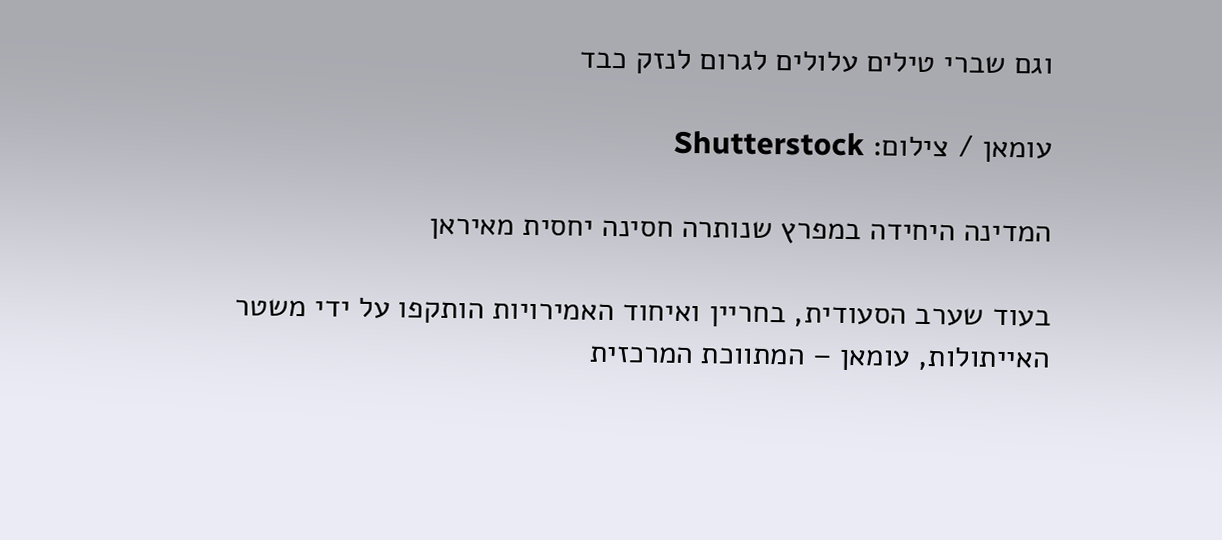וגם שברי טילים עלולים לגרום לנזק כבד

עומאן / צילום: Shutterstock

המדינה היחידה במפרץ שנותרה חסינה יחסית מאיראן

בעוד שערב הסעודית, בחריין ואיחוד האמירויות הותקפו על ידי משטר האייתולות, עומאן – המתווכת המרכזית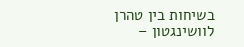בשיחות בין טהרן לוושינגטון –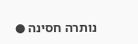נותרה חסינה ●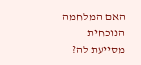האם המלחמה הנוכחית מסייעת לה?